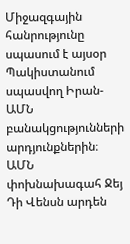Միջազգային հանրությունը սպասում է այսօր Պակիստանում սպասվող Իրան-ԱՄՆ բանակցությունների արդյունքներին։ ԱՄՆ փոխնախագահ Ջեյ Դի Վենսն արդեն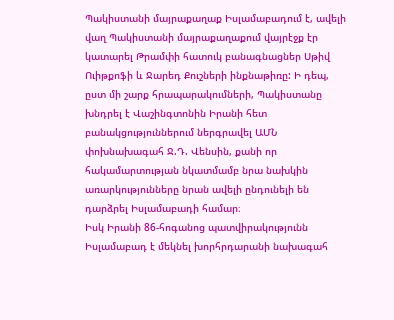Պակիստանի մայրաքաղաք Իսլամաբադում է, ավելի վաղ Պակիստանի մայրաքաղաքում վայրէջք էր կատարել Թրամփի հատուկ բանագնացներ Սթիվ Ուիթքոֆի և Ջարեդ Քուշների ինքնաթիռը: Ի դեպ, ըստ մի շարք հրապարակումների, Պակիստանը խնդրել է Վաշինգտոնին Իրանի հետ բանակցություններում ներգրավել ԱՄՆ փոխնախագահ Ջ.Դ. Վենսին, քանի որ հակամարտության նկատմամբ նրա նախկին առարկությունները նրան ավելի ընդունելի են դարձրել Իսլամաբադի համար։
Իսկ Իրանի 86-հոգանոց պատվիրակությունն Իսլամաբադ է մեկնել խորհրդարանի նախագահ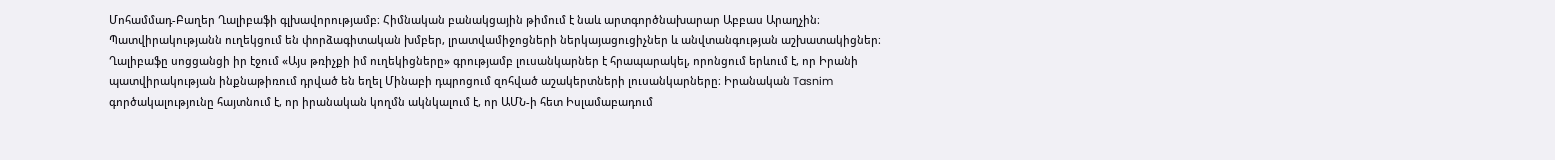Մոհամմադ-Բաղեր Ղալիբաֆի գլխավորությամբ։ Հիմնական բանակցային թիմում է նաև արտգործնախարար Աբբաս Արաղչին։ Պատվիրակությանն ուղեկցում են փորձագիտական խմբեր, լրատվամիջոցների ներկայացուցիչներ և անվտանգության աշխատակիցներ։
Ղալիբաֆը սոցցանցի իր էջում «Այս թռիչքի իմ ուղեկիցները» գրությամբ լուսանկարներ է հրապարակել, որոնցում երևում է, որ Իրանի պատվիրակության ինքնաթիռում դրված են եղել Մինաբի դպրոցում զոհված աշակերտների լուսանկարները։ Իրանական Tasnim գործակալությունը հայտնում է, որ իրանական կողմն ակնկալում է, որ ԱՄՆ-ի հետ Իսլամաբադում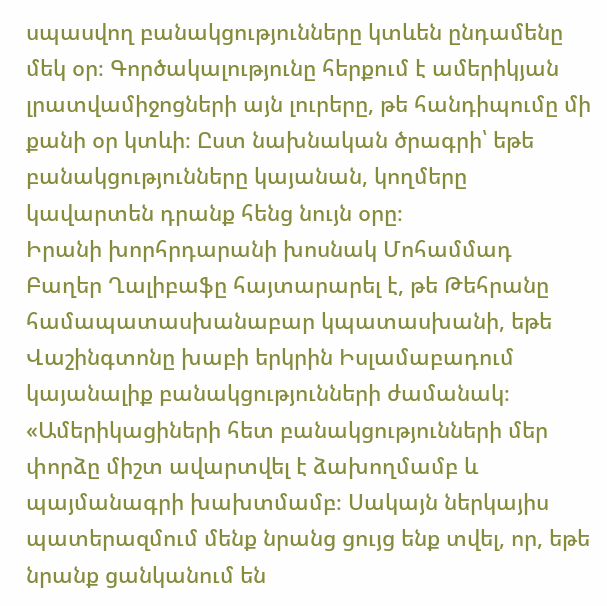սպասվող բանակցությունները կտևեն ընդամենը մեկ օր։ Գործակալությունը հերքում է ամերիկյան լրատվամիջոցների այն լուրերը, թե հանդիպումը մի քանի օր կտևի։ Ըստ նախնական ծրագրի՝ եթե բանակցությունները կայանան, կողմերը կավարտեն դրանք հենց նույն օրը։
Իրանի խորհրդարանի խոսնակ Մոհամմադ Բաղեր Ղալիբաֆը հայտարարել է, թե Թեհրանը համապատասխանաբար կպատասխանի, եթե Վաշինգտոնը խաբի երկրին Իսլամաբադում կայանալիք բանակցությունների ժամանակ։
«Ամերիկացիների հետ բանակցությունների մեր փորձը միշտ ավարտվել է ձախողմամբ և պայմանագրի խախտմամբ։ Սակայն ներկայիս պատերազմում մենք նրանց ցույց ենք տվել, որ, եթե նրանք ցանկանում են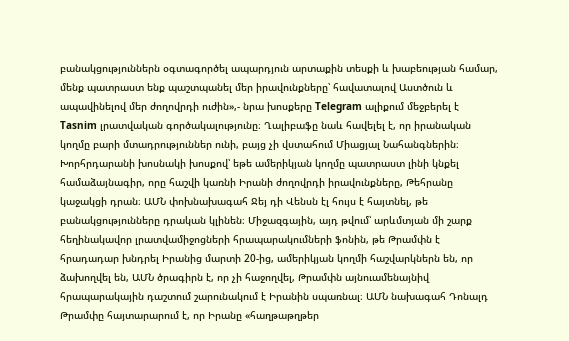բանակցություններն օգտագործել ապարդյուն արտաքին տեսքի և խաբեության համար, մենք պատրաստ ենք պաշտպանել մեր իրավունքները՝ հավատալով Աստծուն և ապավինելով մեր ժողովրդի ուժին»,- նրա խոսքերը Telegram ալիքում մեջբերել է Tasnim լրատվական գործակալությունը։ Ղալիբաֆը նաև հավելել է, որ իրանական կողմը բարի մտադրություններ ունի, բայց չի վստահում Միացյալ Նահանգներին։ Խորհրդարանի խոսնակի խոսքով՝ եթե ամերիկյան կողմը պատրաստ լինի կնքել համաձայնագիր, որը հաշվի կառնի Իրանի ժողովրդի իրավունքները, Թեհրանը կաջակցի դրան։ ԱՄՆ փոխնախագահ Ջեյ դի Վենսն էլ հույս է հայտնել, թե բանակցությունները դրական կլինեն։ Միջազգային, այդ թվում՝ արևմտյան մի շարք հեղինակավոր լրատվամիջոցների հրապարակումների ֆոնին, թե Թրամփն է հրադադար խնդրել Իրանից մարտի 20-ից, ամերիկյան կողմի հաշվարկներն են, որ ձախողվել են, ԱՄՆ ծրագիրն է, որ չի հաջողվել, Թրամփն այնուամենայնիվ հրապարակային դաշտում շարունակում է Իրանին սպառնալ։ ԱՄՆ նախագահ Դոնալդ Թրամփը հայտարարում է, որ Իրանը «հաղթաթղթեր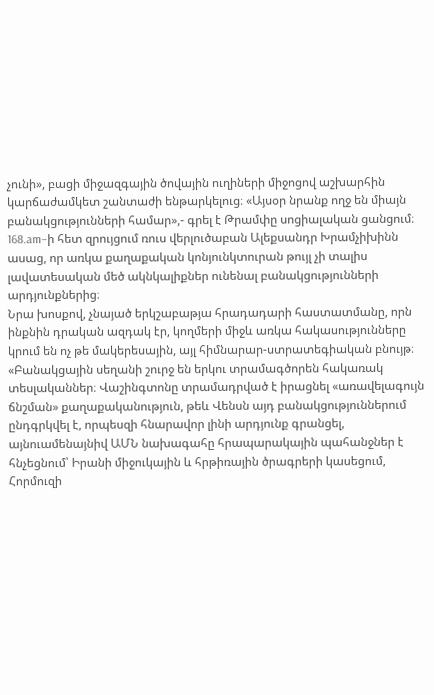չունի», բացի միջազգային ծովային ուղիների միջոցով աշխարհին կարճաժամկետ շանտաժի ենթարկելուց։ «Այսօր նրանք ողջ են միայն բանակցությունների համար»,- գրել է Թրամփը սոցիալական ցանցում։
168.am–ի հետ զրույցում ռուս վերլուծաբան Ալեքսանդր Խրամչիխինն ասաց, որ առկա քաղաքական կոնյունկտուրան թույլ չի տալիս լավատեսական մեծ ակնկալիքներ ունենալ բանակցությունների արդյունքներից։
Նրա խոսքով, չնայած երկշաբաթյա հրադադարի հաստատմանը, որն ինքնին դրական ազդակ էր, կողմերի միջև առկա հակասությունները կրում են ոչ թե մակերեսային, այլ հիմնարար-ստրատեգիական բնույթ։
«Բանակցային սեղանի շուրջ են երկու տրամագծորեն հակառակ տեսլականներ։ Վաշինգտոնը տրամադրված է իրացնել «առավելագույն ճնշման» քաղաքականություն, թեև Վենսն այդ բանակցություններում ընդգրկվել է, որպեսզի հնարավոր լինի արդյունք գրանցել, այնուամենայնիվ ԱՄՆ նախագահը հրապարակային պահանջներ է հնչեցնում՝ Իրանի միջուկային և հրթիռային ծրագրերի կասեցում, Հորմուզի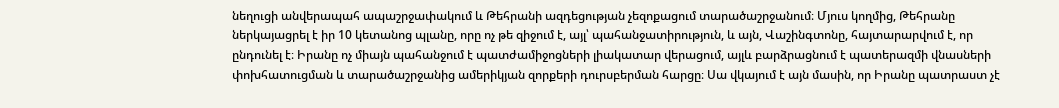նեղուցի անվերապահ ապաշրջափակում և Թեհրանի ազդեցության չեզոքացում տարածաշրջանում։ Մյուս կողմից, Թեհրանը ներկայացրել է իր 10 կետանոց պլանը, որը ոչ թե զիջում է, այլ՝ պահանջատիրություն, և այն, Վաշինգտոնը, հայտարարվում է, որ ընդունել է։ Իրանը ոչ միայն պահանջում է պատժամիջոցների լիակատար վերացում, այլև բարձրացնում է պատերազմի վնասների փոխհատուցման և տարածաշրջանից ամերիկյան զորքերի դուրսբերման հարցը։ Սա վկայում է այն մասին, որ Իրանը պատրաստ չէ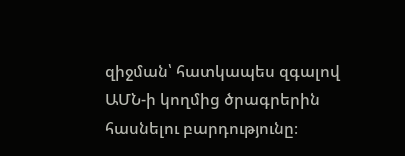զիջման՝ հատկապես զգալով ԱՄՆ-ի կողմից ծրագրերին հասնելու բարդությունը։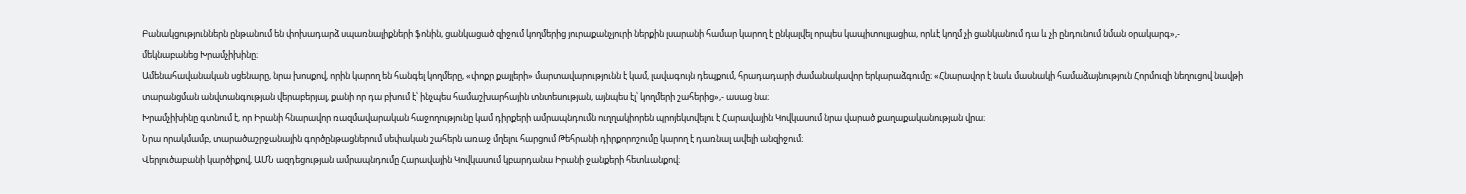Բանակցություններն ընթանում են փոխադարձ սպառնալիքների ֆոնին, ցանկացած զիջում կողմերից յուրաքանչյուրի ներքին լսարանի համար կարող է ընկալվել որպես կապիտուլյացիա, որևէ կողմ չի ցանկանում դա և չի ընդունում նման օրակարգ»,-
մեկնաբանեց Խրամչիխինը։
Ամենահավանական սցենարը, նրա խոսքով, որին կարող են հանգել կողմերը, «փոքր քայլերի» մարտավարությունն է կամ, լավագույն դեպքում, հրադադարի ժամանակավոր երկարաձգումը։ «Հնարավոր է նաև մասնակի համաձայնություն Հորմուզի նեղուցով նավթի տարանցման անվտանգության վերաբերյալ, քանի որ դա բխում է՝ ինչպես համաշխարհային տնտեսության, այնպես էլ՝ կողմերի շահերից»,- ասաց նա։
Խրամչիխինը գտնում է, որ Իրանի հնարավոր ռազմավարական հաջողությունը կամ դիրքերի ամրապնդումն ուղղակիորեն պրոյեկտվելու է Հարավային Կովկասում նրա վարած քաղաքականության վրա։
Նրա որակմամբ, տարածաշրջանային գործընթացներում սեփական շահերն առաջ մղելու հարցում Թեհրանի դիրքորոշումը կարող է դառնալ ավելի անզիջում։
Վերլուծաբանի կարծիքով, ԱՄՆ ազդեցության ամրապնդումը Հարավային Կովկասում կբարդանա Իրանի ջանքերի հետևանքով։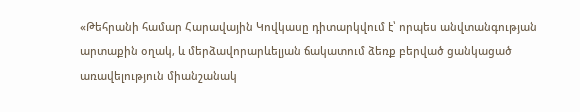«Թեհրանի համար Հարավային Կովկասը դիտարկվում է՝ որպես անվտանգության արտաքին օղակ, և մերձավորարևելյան ճակատում ձեռք բերված ցանկացած առավելություն միանշանակ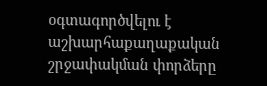օգտագործվելու է աշխարհաքաղաքական շրջափակման փորձերը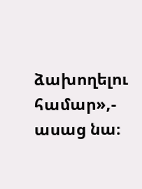ձախողելու համար»,- ասաց նա։